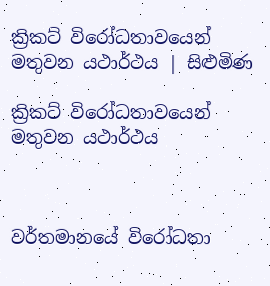ක්‍රිකට් විරෝධතාවයෙන් මතුවන යථාර්ථය | සිළුමිණ

ක්‍රිකට් විරෝධතාවයෙන් මතුවන යථාර්ථය



වර්තමානයේ විරෝධතා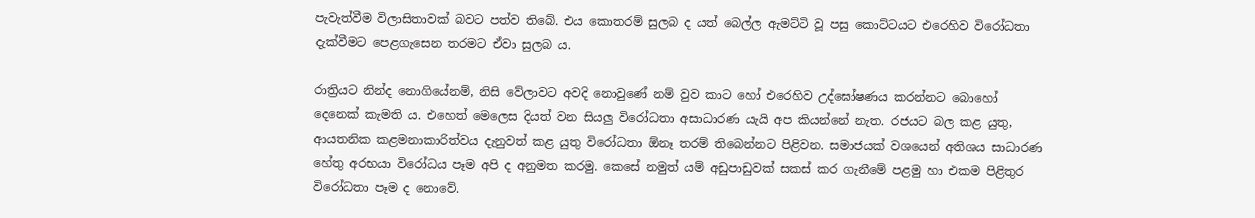පැවැත්වීම විලාසිතාවක් බවට පත්ව තිබේ. එය කොතරම් සුලබ ද යත් බෙල්ල ඇමට්ටි වූ පසු කොට්ටයට එරෙහිව විරෝධතා දැක්වීමට පෙළගැසෙන තරමට ඒවා සුලබ ය.

රාත්‍රියට නින්ද නොගියේනම්, නිසි වේලාවට අවදි නොවුණේ නම් වුව කාට හෝ එරෙහිව උද්ඝෝෂණය කරන්නට බොහෝ දෙනෙක් කැමති ය. එහෙත් මෙලෙස දියත් වන සියලු විරෝධතා අසාධාරණ යැයි අප කියන්නේ නැත. රජයට බල කළ යුතු, ආයතනික කළමනාකාරිත්වය දැනුවත් කළ යුතු විරෝධතා ඕනෑ තරම් තිබෙන්නට පිළිවන. සමාජයක් වශයෙන් අතිශය සාධාරණ හේතු අරභයා විරෝධය පෑම අපි ද අනුමත කරමු. කෙසේ නමුත් යම් අඩුපාඩුවක් සකස් කර ගැනීමේ පළමු හා එකම පිළිතුර විරෝධතා පෑම ද නොවේ.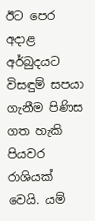ඊට පෙර අදාළ අර්බුදයට විසඳුම් සපයා ගැනීම පිණිස ගත හැකි පියවර රාශියක් වෙයි. යම්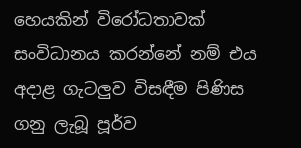හෙයකින් විරෝධතාවක් සංවිධානය කරන්නේ නම් එය අදාළ ගැටලුව විසඳීම පිණිස ගනු ලැබූ පූර්ව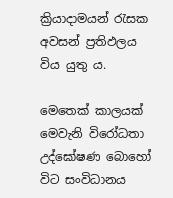ක්‍රියාදාමයන් රැසක අවසන් ප්‍රතිඵලය විය යුතු ය.

මෙතෙක් කාලයක් මෙවැනි විරෝධතා උද්ඝෝෂණ බොහෝ විට සංවිධානය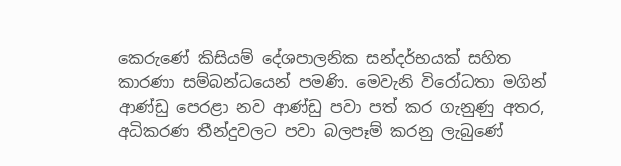කෙරුණේ කිසියම් දේශපාලනික සන්දර්භයක් සහිත කාරණා සම්බන්ධයෙන් පමණි. මෙවැනි විරෝධතා මගින් ආණ්ඩු පෙරළා නව ආණ්ඩු පවා පත් කර ගැනුණු අතර, අධිකරණ තීන්දුවලට පවා බලපෑම් කරනු ලැබුණේ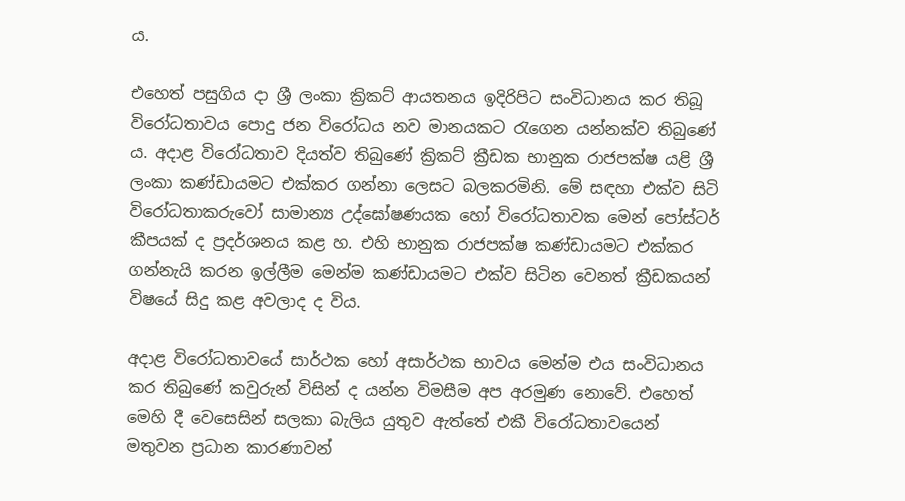ය.

එහෙත් පසුගිය දා ශ්‍රී ලංකා ක්‍රිකට් ආයතනය ඉදිරිපිට සංවිධානය කර තිබූ විරෝධතාවය පොදු ජන විරෝධය නව මානයකට රැගෙන යන්නක්ව තිබුණේ ය. අදාළ විරෝධතාව දියත්ව තිබුණේ ක්‍රිකට් ක්‍රීඩක භානුක රාජපක්ෂ යළි ශ්‍රී ලංකා කණ්ඩායමට එක්කර ගන්නා ලෙසට බලකරමිනි. මේ සඳහා එක්ව සිටි විරෝධතාකරුවෝ සාමාන්‍ය උද්ඝෝෂණයක හෝ විරෝධතාවක මෙන් පෝස්ටර් කීපයක් ද ප්‍රදර්ශනය කළ හ. එහි භානුක රාජපක්ෂ කණ්ඩායමට එක්කර ගන්නැයි කරන ඉල්ලීම මෙන්ම කණ්ඩායමට එක්ව සිටින වෙනත් ක්‍රීඩකයන් විෂයේ සිදු කළ අවලාද ද විය.

අදාළ විරෝධතාවයේ සාර්ථක හෝ අසාර්ථක භාවය මෙන්ම එය සංවිධානය කර තිබුණේ කවුරුන් විසින් ද යන්න විමසීම අප අරමුණ නොවේ. එහෙත් මෙහි දී වෙසෙසින් සලකා බැලිය යුතුව ඇත්තේ එකී විරෝධතාවයෙන් මතුවන ප්‍රධාන කාරණාවන්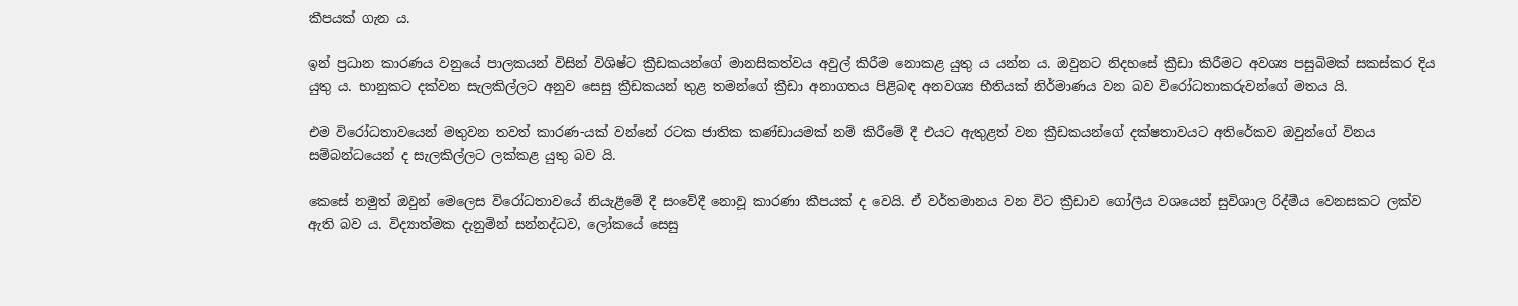කීපයක් ගැන ය.

ඉන් ප්‍රධාන කාරණය වනුයේ පාලකයන් විසින් විශිෂ්ට ක්‍රීඩකයන්ගේ මානසිකත්වය අවුල් කිරීම නොකළ යුතු ය යන්න ය. ඔවුනට නිදහසේ ක්‍රීඩා කිරීමට අවශ්‍ය පසුබිමක් සකස්කර දිය යුතු ය. භානුකට දක්වන සැලකිල්ලට අනුව සෙසු ක්‍රීඩකයන් තුළ තමන්ගේ ක්‍රීඩා අනාගතය පිළිබඳ අනවශ්‍ය භීතියක් නිර්මාණය වන බව විරෝධතාකරුවන්ගේ මතය යි.

එම විරෝධතාවයෙන් මතුවන තවත් කාරණ-යක් වන්නේ රටක ජාතික කණ්ඩායමක් නම් කිරීමේ දී එයට ඇතුළත් වන ක්‍රීඩකයන්ගේ දක්ෂතාවයට අතිරේකව ඔවුන්ගේ විනය සම්බන්ධයෙන් ද සැලකිල්ලට ලක්කළ යුතු බව යි.

කෙසේ නමුත් ඔවුන් මෙලෙස විරෝධතාවයේ නියැළීමේ දී සංවේදී නොවූ කාරණා කීපයක් ද වෙයි. ඒ වර්තමානය වන විට ක්‍රීඩාව ගෝලීය වශයෙන් සුවිශාල රිද්මීය වෙනසකට ලක්ව ඇති බව ය. විද්‍යාත්මක දැනුමින් සන්නද්ධව, ලෝකයේ සෙසු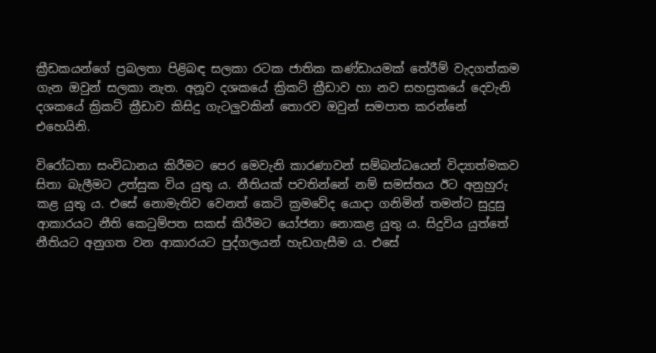ක්‍රීඩකයන්ගේ ප්‍රබලතා පිළිබඳ සලකා රටක ජාතික කණ්ඩායමක් තේරීම් වැදගත්කම ගැන ඔවුන් සලකා නැත. අනූව දශකයේ ක්‍රිකට් ක්‍රීඩාව හා නව සහස්‍රකයේ දෙවැනි දශකයේ ක්‍රිකට් ක්‍රීඩාව කිසිදු ගැටලුවකින් තොරව ඔවුන් සමපාත කරන්නේ එහෙයිනි.

විරෝධතා සංවිධානය කිරීමට පෙර මෙවැනි කාරණාවන් සම්බන්ධයෙන් විද්‍යාත්මකව සිතා බැලීමට උත්සුක විය යුතු ය. නීතියක් පවතින්නේ නම් සමස්තය ඊට අනුහුරු කළ යුතු ය. එසේ නොමැතිව වෙනත් කෙටි ක්‍රමවේද යොදා ගනිමින් තමන්ට සුදුසු ආකාරයට නීති කෙටුම්පත සකස් කිරීමට යෝජනා නොකළ යුතු ය. සිදුවිය යුත්තේ නීතියට අනුගත වන ආකාරයට පුද්ගලයන් හැඩගැසීම ය. එසේ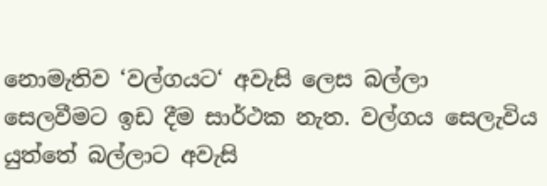නොමැතිව ‘වල්ගයට‘ අවැසි ලෙස බල්ලා සෙලවීමට ඉඩ දීම සාර්ථක නැත. වල්ගය සෙලැවිය යුත්තේ බල්ලාට අවැසි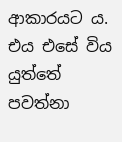ආකාරයට ය. එය එසේ විය යුත්තේ පවත්නා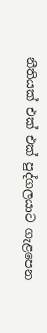නීතියක් එක් එක් පුද්ගලයාට ගැළපෙන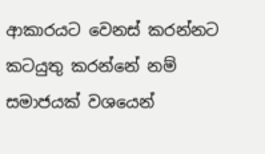ආකාරයට වෙනස් කරන්නට කටයුතු කරන්නේ නම් සමාජයක් වශයෙන්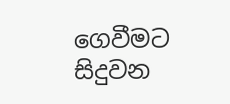ගෙවීමට සිදුවන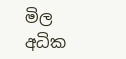මිල අධික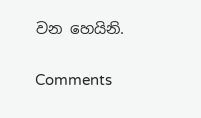වන හෙයිනි.

Comments